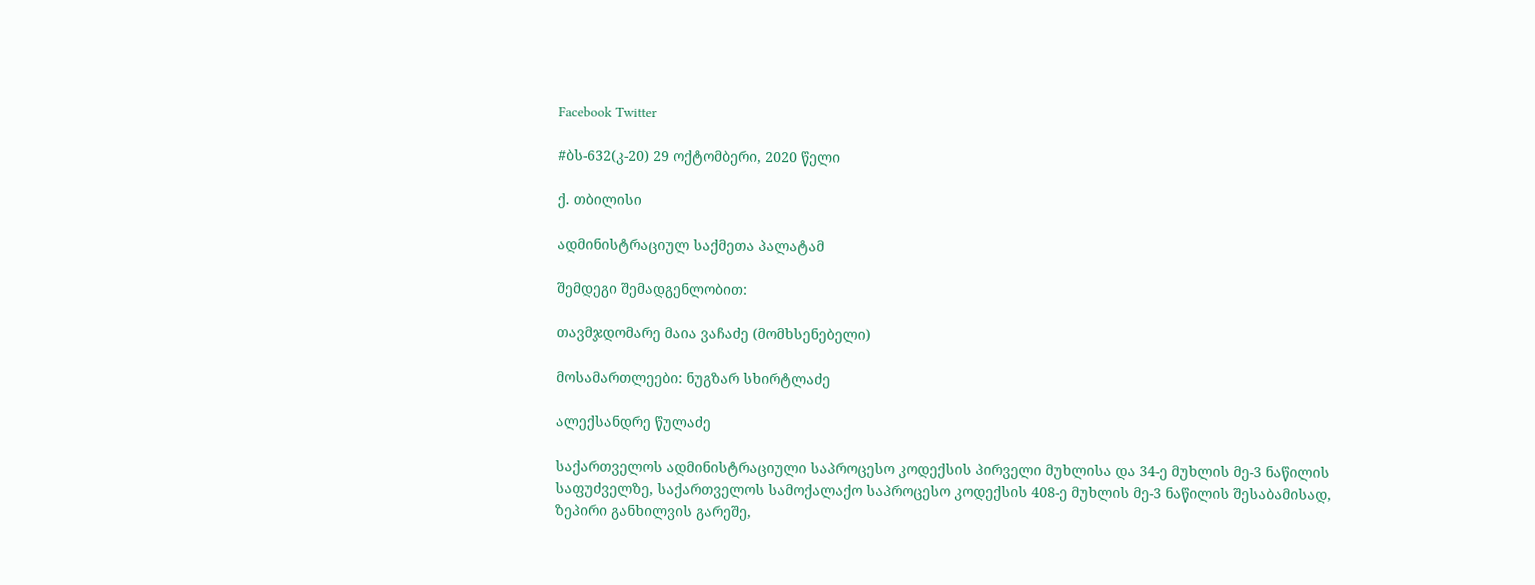Facebook Twitter

#ბს-632(კ-20) 29 ოქტომბერი, 2020 წელი

ქ. თბილისი

ადმინისტრაციულ საქმეთა პალატამ

შემდეგი შემადგენლობით:

თავმჯდომარე მაია ვაჩაძე (მომხსენებელი)

მოსამართლეები: ნუგზარ სხირტლაძე

ალექსანდრე წულაძე

საქართველოს ადმინისტრაციული საპროცესო კოდექსის პირველი მუხლისა და 34-ე მუხლის მე-3 ნაწილის საფუძველზე, საქართველოს სამოქალაქო საპროცესო კოდექსის 408-ე მუხლის მე-3 ნაწილის შესაბამისად, ზეპირი განხილვის გარეშე,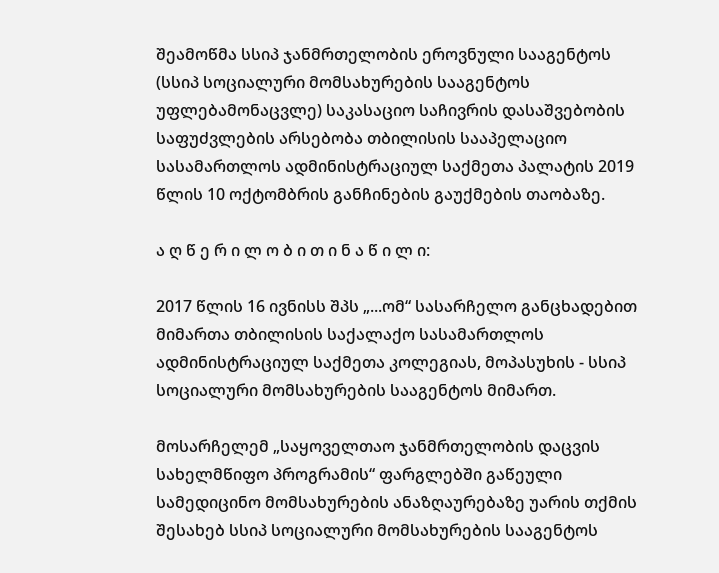შეამოწმა სსიპ ჯანმრთელობის ეროვნული სააგენტოს (სსიპ სოციალური მომსახურების სააგენტოს უფლებამონაცვლე) საკასაციო საჩივრის დასაშვებობის საფუძვლების არსებობა თბილისის სააპელაციო სასამართლოს ადმინისტრაციულ საქმეთა პალატის 2019 წლის 10 ოქტომბრის განჩინების გაუქმების თაობაზე.

ა ღ წ ე რ ი ლ ო ბ ი თ ი ნ ა წ ი ლ ი:

2017 წლის 16 ივნისს შპს „...ომ“ სასარჩელო განცხადებით მიმართა თბილისის საქალაქო სასამართლოს ადმინისტრაციულ საქმეთა კოლეგიას, მოპასუხის - სსიპ სოციალური მომსახურების სააგენტოს მიმართ.

მოსარჩელემ „საყოველთაო ჯანმრთელობის დაცვის სახელმწიფო პროგრამის“ ფარგლებში გაწეული სამედიცინო მომსახურების ანაზღაურებაზე უარის თქმის შესახებ სსიპ სოციალური მომსახურების სააგენტოს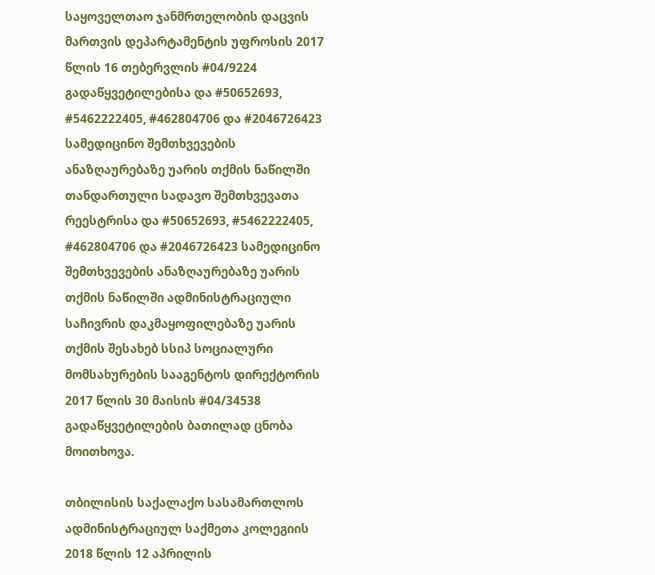საყოველთაო ჯანმრთელობის დაცვის მართვის დეპარტამენტის უფროსის 2017 წლის 16 თებერვლის #04/9224 გადაწყვეტილებისა და #50652693, #5462222405, #462804706 და #2046726423 სამედიცინო შემთხვევების ანაზღაურებაზე უარის თქმის ნაწილში თანდართული სადავო შემთხვევათა რეესტრისა და #50652693, #5462222405, #462804706 და #2046726423 სამედიცინო შემთხვევების ანაზღაურებაზე უარის თქმის ნაწილში ადმინისტრაციული საჩივრის დაკმაყოფილებაზე უარის თქმის შესახებ სსიპ სოციალური მომსახურების სააგენტოს დირექტორის 2017 წლის 30 მაისის #04/34538 გადაწყვეტილების ბათილად ცნობა მოითხოვა.

თბილისის საქალაქო სასამართლოს ადმინისტრაციულ საქმეთა კოლეგიის 2018 წლის 12 აპრილის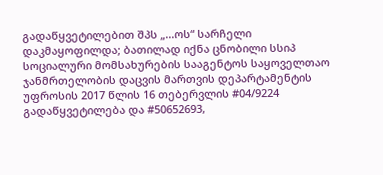გადაწყვეტილებით შპს „...ოს“ სარჩელი დაკმაყოფილდა; ბათილად იქნა ცნობილი სსიპ სოციალური მომსახურების სააგენტოს საყოველთაო ჯანმრთელობის დაცვის მართვის დეპარტამენტის უფროსის 2017 წლის 16 თებერვლის #04/9224 გადაწყვეტილება და #50652693,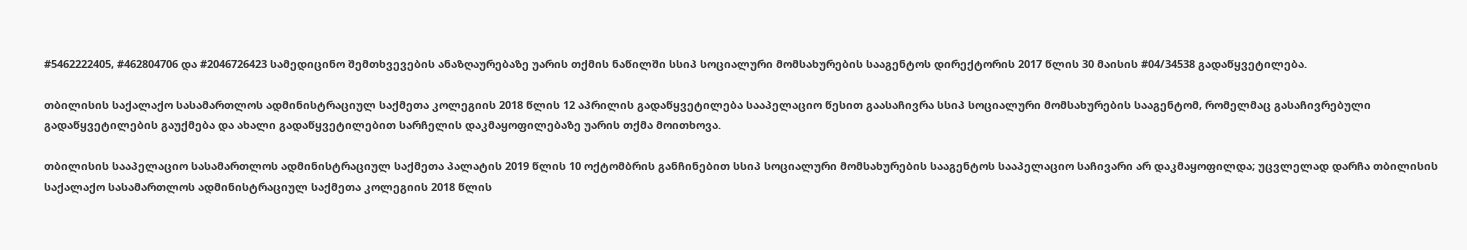#5462222405, #462804706 და #2046726423 სამედიცინო შემთხვევების ანაზღაურებაზე უარის თქმის ნაწილში სსიპ სოციალური მომსახურების სააგენტოს დირექტორის 2017 წლის 30 მაისის #04/34538 გადაწყვეტილება.

თბილისის საქალაქო სასამართლოს ადმინისტრაციულ საქმეთა კოლეგიის 2018 წლის 12 აპრილის გადაწყვეტილება სააპელაციო წესით გაასაჩივრა სსიპ სოციალური მომსახურების სააგენტომ, რომელმაც გასაჩივრებული გადაწყვეტილების გაუქმება და ახალი გადაწყვეტილებით სარჩელის დაკმაყოფილებაზე უარის თქმა მოითხოვა.

თბილისის სააპელაციო სასამართლოს ადმინისტრაციულ საქმეთა პალატის 2019 წლის 10 ოქტომბრის განჩინებით სსიპ სოციალური მომსახურების სააგენტოს სააპელაციო საჩივარი არ დაკმაყოფილდა; უცვლელად დარჩა თბილისის საქალაქო სასამართლოს ადმინისტრაციულ საქმეთა კოლეგიის 2018 წლის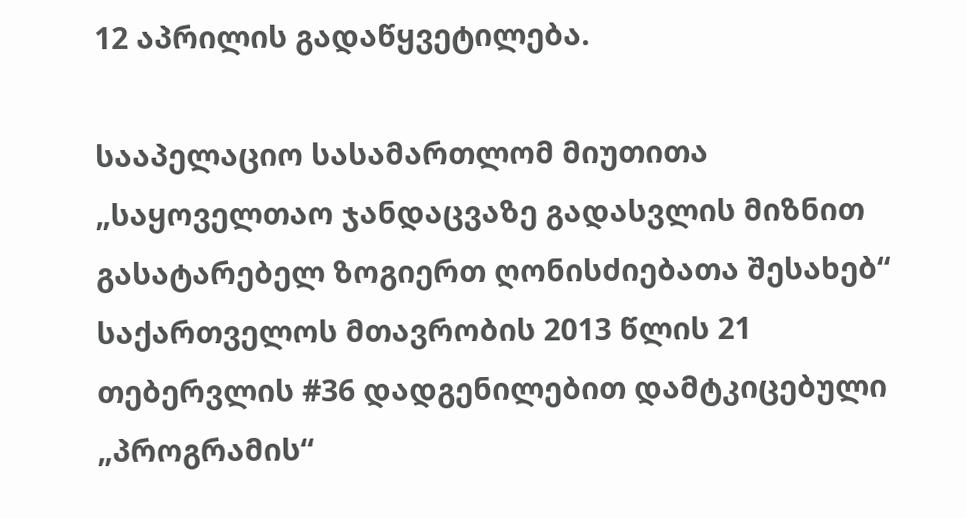12 აპრილის გადაწყვეტილება.

სააპელაციო სასამართლომ მიუთითა „საყოველთაო ჯანდაცვაზე გადასვლის მიზნით გასატარებელ ზოგიერთ ღონისძიებათა შესახებ“ საქართველოს მთავრობის 2013 წლის 21 თებერვლის #36 დადგენილებით დამტკიცებული „პროგრამის“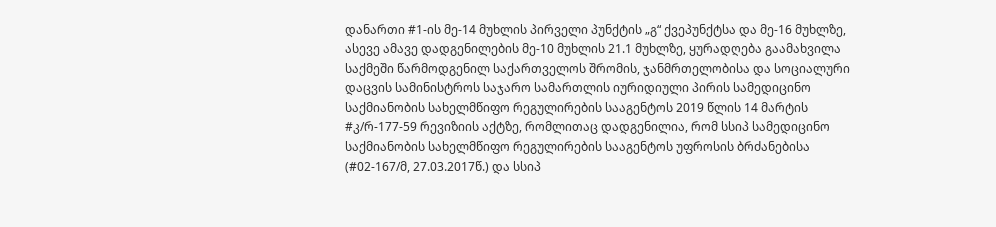დანართი #1-ის მე-14 მუხლის პირველი პუნქტის „გ“ ქვეპუნქტსა და მე-16 მუხლზე, ასევე ამავე დადგენილების მე-10 მუხლის 21.1 მუხლზე, ყურადღება გაამახვილა საქმეში წარმოდგენილ საქართველოს შრომის, ჯანმრთელობისა და სოციალური დაცვის სამინისტროს საჯარო სამართლის იურიდიული პირის სამედიცინო საქმიანობის სახელმწიფო რეგულირების სააგენტოს 2019 წლის 14 მარტის #კ/რ-177-59 რევიზიის აქტზე, რომლითაც დადგენილია, რომ სსიპ სამედიცინო საქმიანობის სახელმწიფო რეგულირების სააგენტოს უფროსის ბრძანებისა (#02-167/მ, 27.03.2017წ.) და სსიპ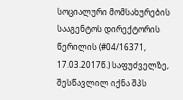სოციალური მომსახურების სააგენტოს დირექტორის წერილის (#04/16371, 17.03.2017წ.) საფუძველზე, შესწავლილ იქნა შპს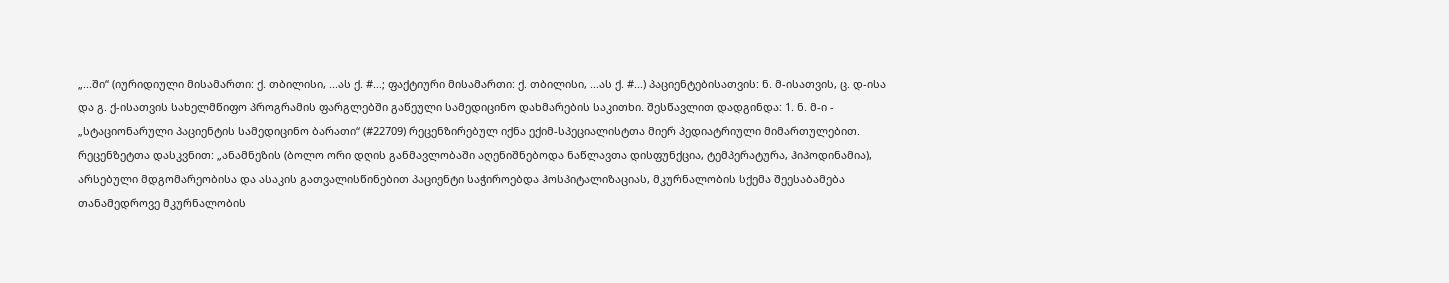„...ში“ (იურიდიული მისამართი: ქ. თბილისი, ...ას ქ. #...; ფაქტიური მისამართი: ქ. თბილისი, ...ას ქ. #...) პაციენტებისათვის: ნ. მ-ისათვის, ც. დ-ისა და გ. ქ-ისათვის სახელმწიფო პროგრამის ფარგლებში გაწეული სამედიცინო დახმარების საკითხი. შესწავლით დადგინდა: 1. ნ. მ-ი - „სტაციონარული პაციენტის სამედიცინო ბარათი“ (#22709) რეცენზირებულ იქნა ექიმ-სპეციალისტთა მიერ პედიატრიული მიმართულებით. რეცენზეტთა დასკვნით: „ანამნეზის (ბოლო ორი დღის განმავლობაში აღენიშნებოდა ნაწლავთა დისფუნქცია, ტემპერატურა, ჰიპოდინამია), არსებული მდგომარეობისა და ასაკის გათვალისწინებით პაციენტი საჭიროებდა ჰოსპიტალიზაციას, მკურნალობის სქემა შეესაბამება თანამედროვე მკურნალობის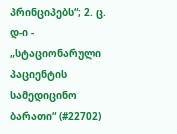პრინციპებს“; 2. ც. დ-ი - „სტაციონარული პაციენტის სამედიცინო ბარათი“ (#22702)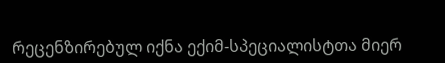რეცენზირებულ იქნა ექიმ-სპეციალისტთა მიერ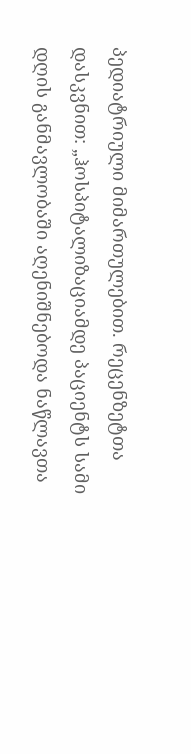პედიატრიული მიმართულებით. რეცენზეტთა დასკვნით: „ჰოსპიტალიზაციამდე პაციენტს სამი დღის განმავლობაში აღენიშნებოდა ნაწლავთა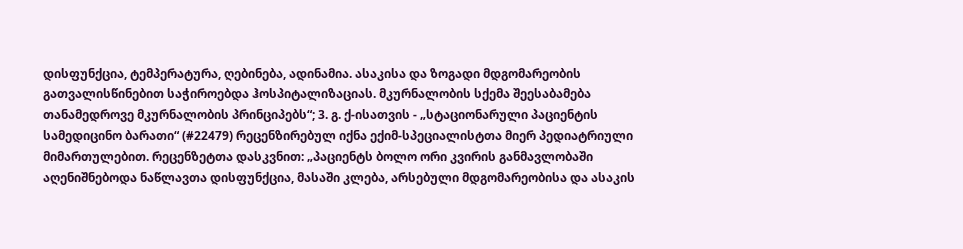დისფუნქცია, ტემპერატურა, ღებინება, ადინამია. ასაკისა და ზოგადი მდგომარეობის გათვალისწინებით საჭიროებდა ჰოსპიტალიზაციას. მკურნალობის სქემა შეესაბამება თანამედროვე მკურნალობის პრინციპებს“; 3. გ. ქ-ისათვის - „სტაციონარული პაციენტის სამედიცინო ბარათი“ (#22479) რეცენზირებულ იქნა ექიმ-სპეციალისტთა მიერ პედიატრიული მიმართულებით. რეცენზეტთა დასკვნით: „პაციენტს ბოლო ორი კვირის განმავლობაში აღენიშნებოდა ნაწლავთა დისფუნქცია, მასაში კლება, არსებული მდგომარეობისა და ასაკის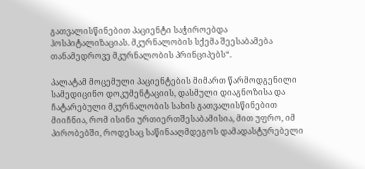გათვალისწინებით პაციენტი საჭიროებდა ჰოსპიტალიზაციას. მკურნალობის სქემა შეესაბამება თანამედროვე მკურნალობის პრინციპებს“.

პალატამ მოცემული პაციენტების მიმართ წარმოდგენილი სამედიცინო დოკუმენტაციის, დასმული დიაგნოზისა და ჩატარებული მკურნალობის სახის გათვალისწინებით მიიჩნია, რომ ისინი ურთიერთშესაბამისია, მით უფრო, იმ პირობებში, როდესაც საწინააღმდეგოს დამადასტურებელი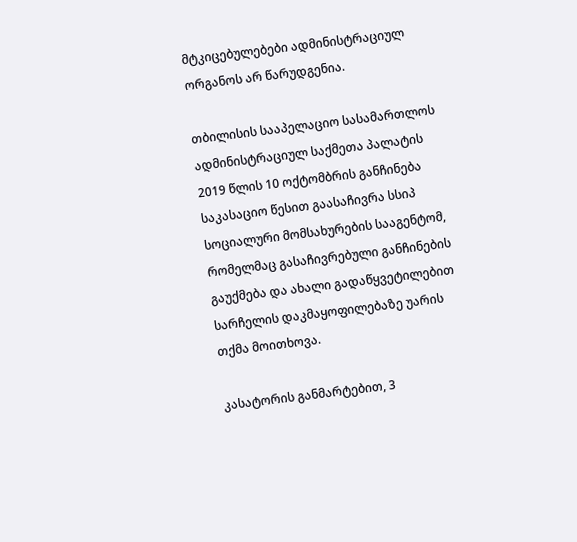მტკიცებულებები ადმინისტრაციულ ორგანოს არ წარუდგენია.

თბილისის სააპელაციო სასამართლოს ადმინისტრაციულ საქმეთა პალატის 2019 წლის 10 ოქტომბრის განჩინება საკასაციო წესით გაასაჩივრა სსიპ სოციალური მომსახურების სააგენტომ, რომელმაც გასაჩივრებული განჩინების გაუქმება და ახალი გადაწყვეტილებით სარჩელის დაკმაყოფილებაზე უარის თქმა მოითხოვა.

კასატორის განმარტებით, 3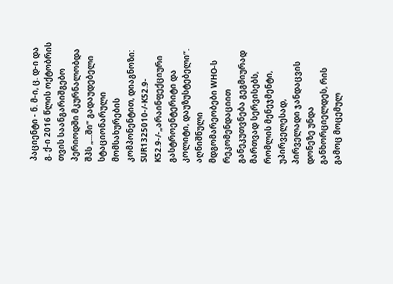პაციენტი - ნ. მ-ი, ც. დ-ი და გ. ქ-ი 2016 წლის ოქტობრის თვის საანგარიშგებო პერიოდში მკურნალობდა შპს „...ში“ გადაუდებელი სტაციონარული მომსახურების კომპონენტით, დიაგნოზი: SUR1325010-/-K52.9-K52.9-/-„არაინფექციური გასტროენტერიტი და კოლიტი, დაუზუსტებელი“. აღნიშნული მდგომარეობები WHO-ს რეკომენდაციით განეკუთვნება გეგმიურად მართვად სერვისებს, რომლის მენეჯმენტი, უპირველესად, პირველადი ჯანდაცვის დონეზე უნდა განხორციელდეს, რის გამოც მოცემულ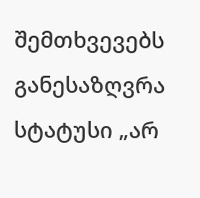შემთხვევებს განესაზღვრა სტატუსი „არ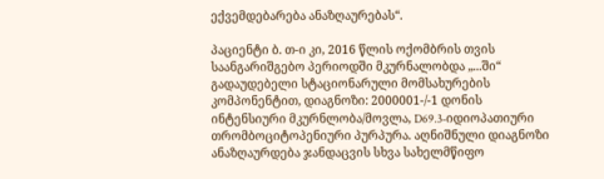ექვემდებარება ანაზღაურებას“.

პაციენტი ბ. თ-ი კი, 2016 წლის ოქომბრის თვის საანგარიშგებო პერიოდში მკურნალობდა „...ში“ გადაუდებელი სტაციონარული მომსახურების კომპონენტით, დიაგნოზი: 2000001-/-1 დონის ინტენსიური მკურნლობა/მოვლა, D69.3-იდიოპათიური თრომბოციტოპენიური პურპურა. აღნიშნული დიაგნოზი ანაზღაურდება ჯანდაცვის სხვა სახელმწიფო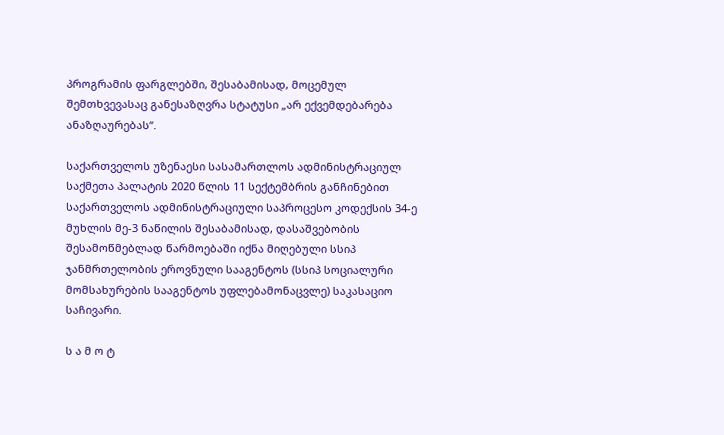პროგრამის ფარგლებში, შესაბამისად, მოცემულ შემთხვევასაც განესაზღვრა სტატუსი „არ ექვემდებარება ანაზღაურებას“.

საქართველოს უზენაესი სასამართლოს ადმინისტრაციულ საქმეთა პალატის 2020 წლის 11 სექტემბრის განჩინებით საქართველოს ადმინისტრაციული საპროცესო კოდექსის 34-ე მუხლის მე-3 ნაწილის შესაბამისად, დასაშვებობის შესამოწმებლად წარმოებაში იქნა მიღებული სსიპ ჯანმრთელობის ეროვნული სააგენტოს (სსიპ სოციალური მომსახურების სააგენტოს უფლებამონაცვლე) საკასაციო საჩივარი.

ს ა მ ო ტ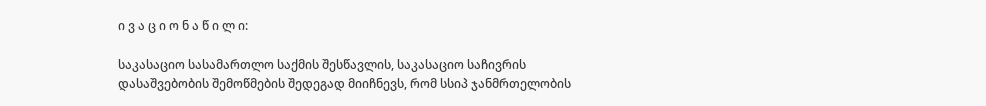ი ვ ა ც ი ო ნ ა წ ი ლ ი:

საკასაციო სასამართლო საქმის შესწავლის, საკასაციო საჩივრის დასაშვებობის შემოწმების შედეგად მიიჩნევს, რომ სსიპ ჯანმრთელობის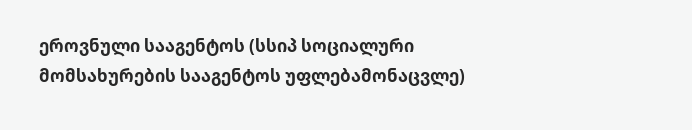ეროვნული სააგენტოს (სსიპ სოციალური მომსახურების სააგენტოს უფლებამონაცვლე)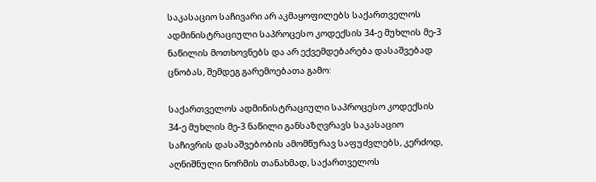საკასაციო საჩივარი არ აკმაყოფილებს საქართველოს ადმინისტრაციული საპროცესო კოდექსის 34-ე მუხლის მე-3 ნაწილის მოთხოვნებს და არ ექვემდებარება დასაშვებად ცნობას, შემდეგ გარემოებათა გამო:

საქართველოს ადმინისტრაციული საპროცესო კოდექსის 34-ე მუხლის მე-3 ნაწილი განსაზღვრავს საკასაციო საჩივრის დასაშვებობის ამომწურავ საფუძვლებს, კერძოდ, აღნიშნული ნორმის თანახმად, საქართველოს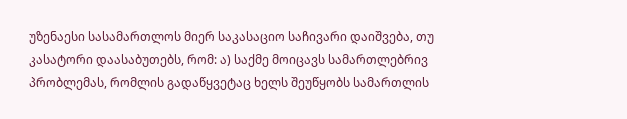უზენაესი სასამართლოს მიერ საკასაციო საჩივარი დაიშვება, თუ კასატორი დაასაბუთებს, რომ: ა) საქმე მოიცავს სამართლებრივ პრობლემას, რომლის გადაწყვეტაც ხელს შეუწყობს სამართლის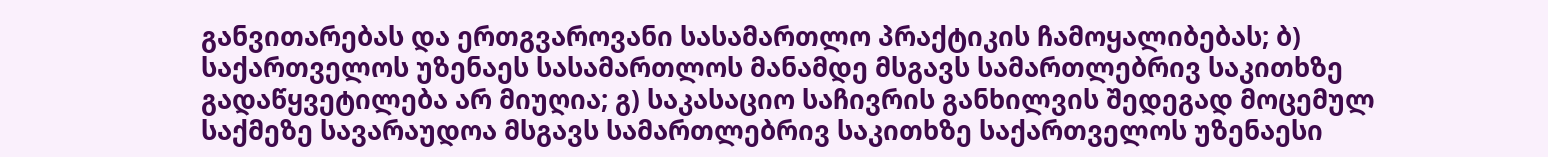განვითარებას და ერთგვაროვანი სასამართლო პრაქტიკის ჩამოყალიბებას; ბ) საქართველოს უზენაეს სასამართლოს მანამდე მსგავს სამართლებრივ საკითხზე გადაწყვეტილება არ მიუღია; გ) საკასაციო საჩივრის განხილვის შედეგად მოცემულ საქმეზე სავარაუდოა მსგავს სამართლებრივ საკითხზე საქართველოს უზენაესი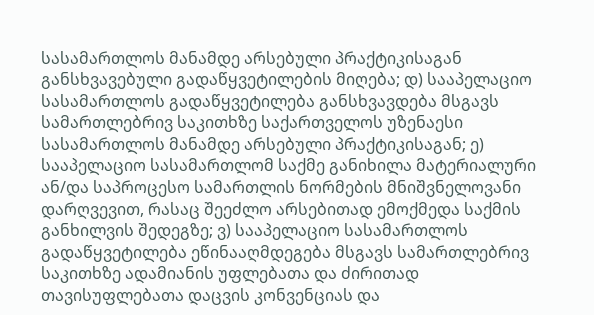სასამართლოს მანამდე არსებული პრაქტიკისაგან განსხვავებული გადაწყვეტილების მიღება; დ) სააპელაციო სასამართლოს გადაწყვეტილება განსხვავდება მსგავს სამართლებრივ საკითხზე საქართველოს უზენაესი სასამართლოს მანამდე არსებული პრაქტიკისაგან; ე) სააპელაციო სასამართლომ საქმე განიხილა მატერიალური ან/და საპროცესო სამართლის ნორმების მნიშვნელოვანი დარღვევით, რასაც შეეძლო არსებითად ემოქმედა საქმის განხილვის შედეგზე; ვ) სააპელაციო სასამართლოს გადაწყვეტილება ეწინააღმდეგება მსგავს სამართლებრივ საკითხზე ადამიანის უფლებათა და ძირითად თავისუფლებათა დაცვის კონვენციას და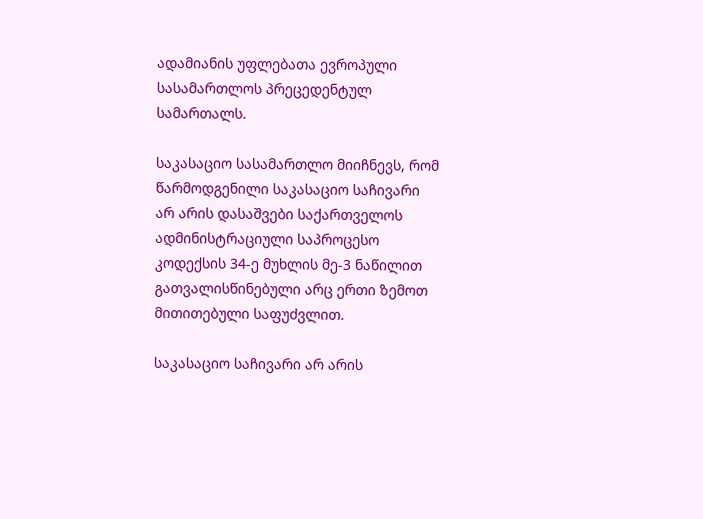ადამიანის უფლებათა ევროპული სასამართლოს პრეცედენტულ სამართალს.

საკასაციო სასამართლო მიიჩნევს, რომ წარმოდგენილი საკასაციო საჩივარი არ არის დასაშვები საქართველოს ადმინისტრაციული საპროცესო კოდექსის 34-ე მუხლის მე-3 ნაწილით გათვალისწინებული არც ერთი ზემოთ მითითებული საფუძვლით.

საკასაციო საჩივარი არ არის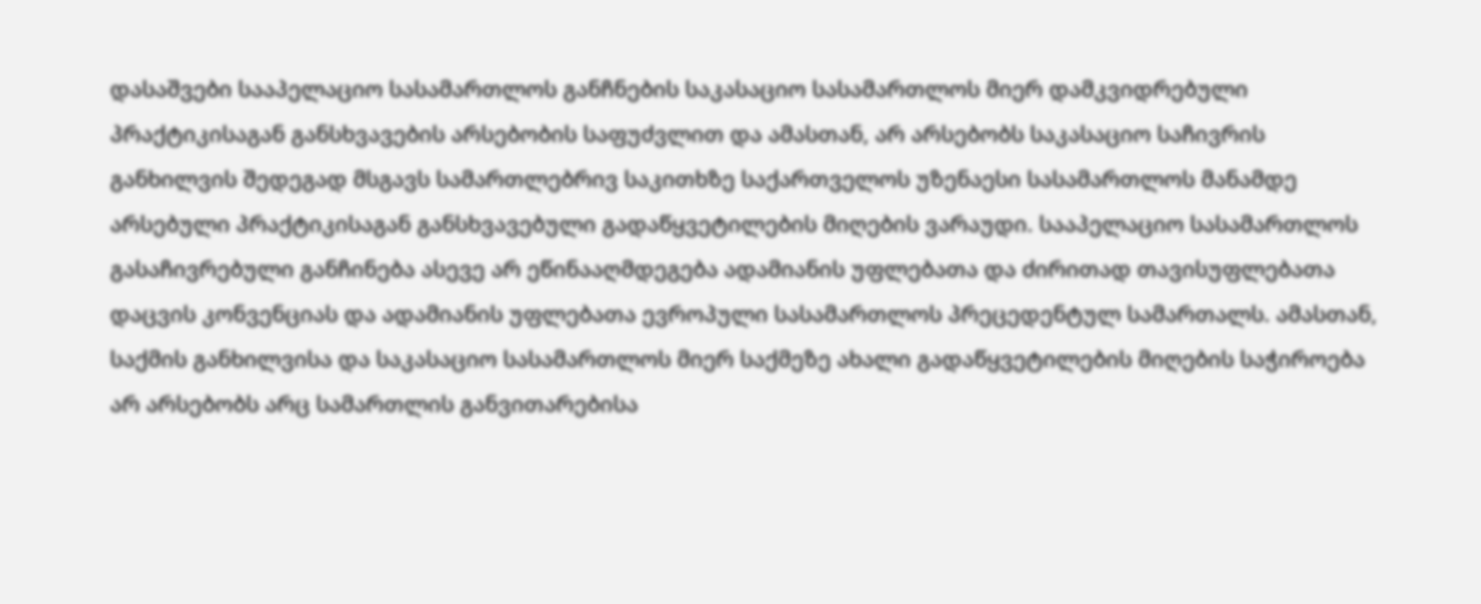დასაშვები სააპელაციო სასამართლოს განჩნების საკასაციო სასამართლოს მიერ დამკვიდრებული პრაქტიკისაგან განსხვავების არსებობის საფუძვლით და ამასთან, არ არსებობს საკასაციო საჩივრის განხილვის შედეგად მსგავს სამართლებრივ საკითხზე საქართველოს უზენაესი სასამართლოს მანამდე არსებული პრაქტიკისაგან განსხვავებული გადაწყვეტილების მიღების ვარაუდი. სააპელაციო სასამართლოს გასაჩივრებული განჩინება ასევე არ ეწინააღმდეგება ადამიანის უფლებათა და ძირითად თავისუფლებათა დაცვის კონვენციას და ადამიანის უფლებათა ევროპული სასამართლოს პრეცედენტულ სამართალს. ამასთან, საქმის განხილვისა და საკასაციო სასამართლოს მიერ საქმეზე ახალი გადაწყვეტილების მიღების საჭიროება არ არსებობს არც სამართლის განვითარებისა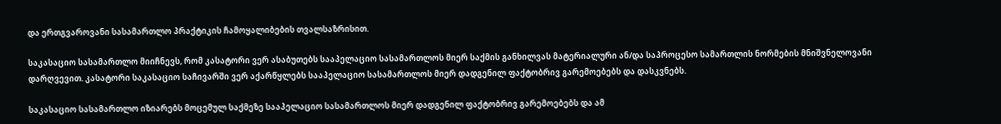და ერთგვაროვანი სასამართლო პრაქტიკის ჩამოყალიბების თვალსაზრისით.

საკასაციო სასამართლო მიიჩნევს, რომ კასატორი ვერ ასაბუთებს სააპელაციო სასამართლოს მიერ საქმის განხილვას მატერიალური ან/და საპროცესო სამართლის ნორმების მნიშვნელოვანი დარღვევით. კასატორი საკასაციო საჩივარში ვერ აქარწყლებს სააპელაციო სასამართლოს მიერ დადგენილ ფაქტობრივ გარემოებებს და დასკვნებს.

საკასაციო სასამართლო იზიარებს მოცემულ საქმეზე სააპელაციო სასამართლოს მიერ დადგენილ ფაქტობრივ გარემოებებს და ამ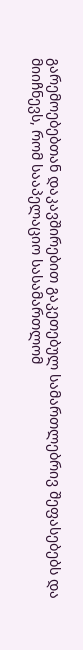გარემოებებთან დაკავშირებით გაკეთებულ სამართლებრივ შეფასებებს და მიიჩნევს, რომ სააპელაციო სასამართლომ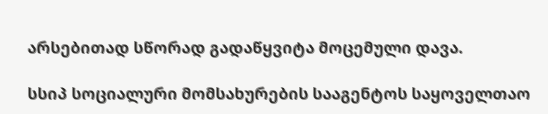არსებითად სწორად გადაწყვიტა მოცემული დავა.

სსიპ სოციალური მომსახურების სააგენტოს საყოველთაო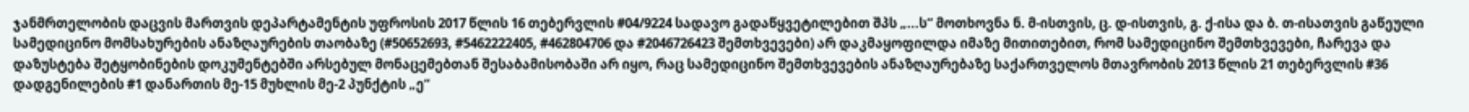ჯანმრთელობის დაცვის მართვის დეპარტამენტის უფროსის 2017 წლის 16 თებერვლის #04/9224 სადავო გადაწყვეტილებით შპს „...ს“ მოთხოვნა ნ. მ-ისთვის, ც. დ-ისთვის, გ. ქ-ისა და ბ. თ-ისათვის გაწეული სამედიცინო მომსახურების ანაზღაურების თაობაზე (#50652693, #5462222405, #462804706 და #2046726423 შემთხვევები) არ დაკმაყოფილდა იმაზე მითითებით, რომ სამედიცინო შემთხვევები, ჩარევა და დაზუსტება შეტყობინების დოკუმენტებში არსებულ მონაცემებთან შესაბამისობაში არ იყო, რაც სამედიცინო შემთხვევების ანაზღაურებაზე საქართველოს მთავრობის 2013 წლის 21 თებერვლის #36 დადგენილების #1 დანართის მე-15 მუხლის მე-2 პუნქტის „ე“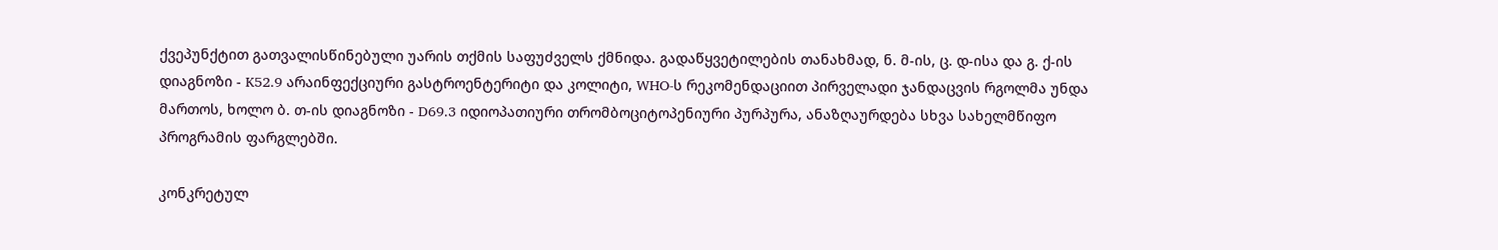ქვეპუნქტით გათვალისწინებული უარის თქმის საფუძველს ქმნიდა. გადაწყვეტილების თანახმად, ნ. მ-ის, ც. დ-ისა და გ. ქ-ის დიაგნოზი - K52.9 არაინფექციური გასტროენტერიტი და კოლიტი, WHO-ს რეკომენდაციით პირველადი ჯანდაცვის რგოლმა უნდა მართოს, ხოლო ბ. თ-ის დიაგნოზი - D69.3 იდიოპათიური თრომბოციტოპენიური პურპურა, ანაზღაურდება სხვა სახელმწიფო პროგრამის ფარგლებში.

კონკრეტულ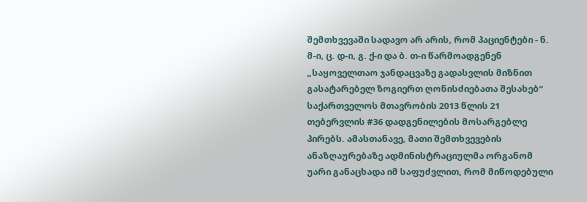შემთხვევაში სადავო არ არის, რომ პაციენტები - ნ. მ-ი, ც. დ-ი, გ. ქ-ი და ბ. თ-ი წარმოადგენენ „საყოველთაო ჯანდაცვაზე გადასვლის მიზნით გასატარებელ ზოგიერთ ღონისძიებათა შესახებ“ საქართველოს მთავრობის 2013 წლის 21 თებერვლის #36 დადგენილების მოსარგებლე პირებს. ამასთანავე, მათი შემთხვევების ანაზღაურებაზე ადმინისტრაციულმა ორგანომ უარი განაცხადა იმ საფუძვლით, რომ მიწოდებული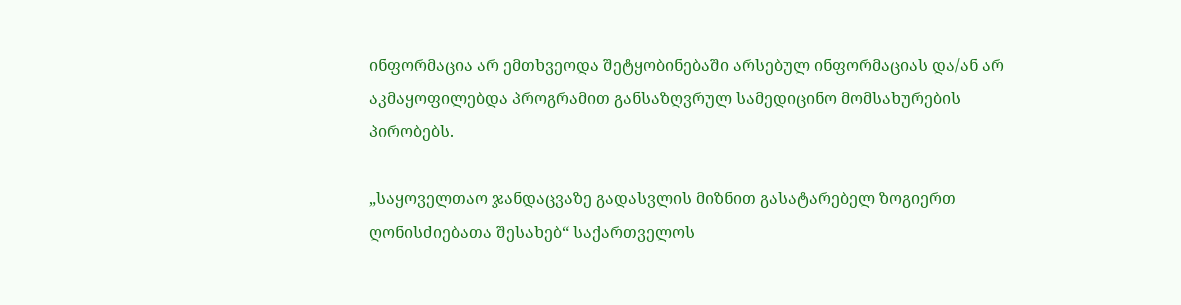ინფორმაცია არ ემთხვეოდა შეტყობინებაში არსებულ ინფორმაციას და/ან არ აკმაყოფილებდა პროგრამით განსაზღვრულ სამედიცინო მომსახურების პირობებს.

„საყოველთაო ჯანდაცვაზე გადასვლის მიზნით გასატარებელ ზოგიერთ ღონისძიებათა შესახებ“ საქართველოს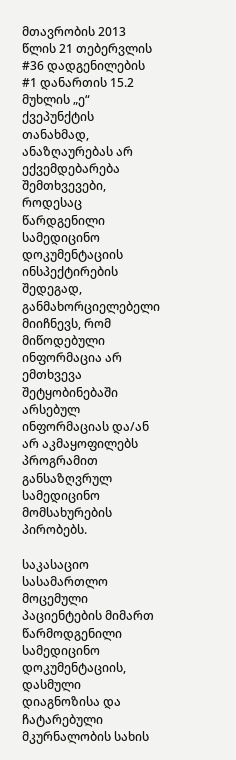მთავრობის 2013 წლის 21 თებერვლის #36 დადგენილების #1 დანართის 15.2 მუხლის „ე“ ქვეპუნქტის თანახმად, ანაზღაურებას არ ექვემდებარება შემთხვევები, როდესაც წარდგენილი სამედიცინო დოკუმენტაციის ინსპექტირების შედეგად, განმახორციელებელი მიიჩნევს, რომ მიწოდებული ინფორმაცია არ ემთხვევა შეტყობინებაში არსებულ ინფორმაციას და/ან არ აკმაყოფილებს პროგრამით განსაზღვრულ სამედიცინო მომსახურების პირობებს.

საკასაციო სასამართლო მოცემული პაციენტების მიმართ წარმოდგენილი სამედიცინო დოკუმენტაციის, დასმული დიაგნოზისა და ჩატარებული მკურნალობის სახის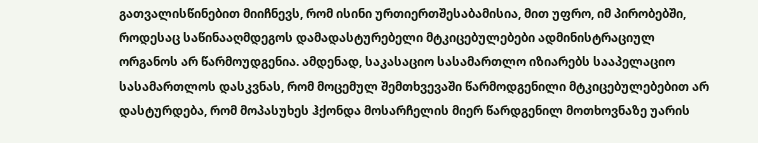გათვალისწინებით მიიჩნევს, რომ ისინი ურთიერთშესაბამისია, მით უფრო, იმ პირობებში, როდესაც საწინააღმდეგოს დამადასტურებელი მტკიცებულებები ადმინისტრაციულ ორგანოს არ წარმოუდგენია. ამდენად, საკასაციო სასამართლო იზიარებს სააპელაციო სასამართლოს დასკვნას, რომ მოცემულ შემთხვევაში წარმოდგენილი მტკიცებულებებით არ დასტურდება, რომ მოპასუხეს ჰქონდა მოსარჩელის მიერ წარდგენილ მოთხოვნაზე უარის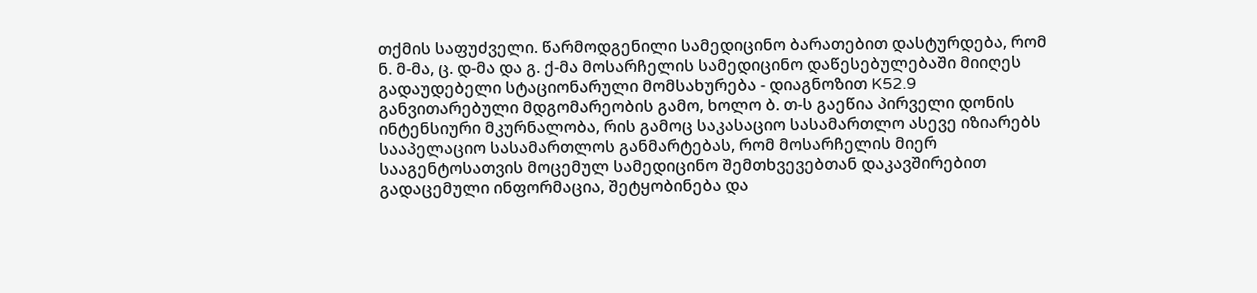თქმის საფუძველი. წარმოდგენილი სამედიცინო ბარათებით დასტურდება, რომ ნ. მ-მა, ც. დ-მა და გ. ქ-მა მოსარჩელის სამედიცინო დაწესებულებაში მიიღეს გადაუდებელი სტაციონარული მომსახურება - დიაგნოზით K52.9 განვითარებული მდგომარეობის გამო, ხოლო ბ. თ-ს გაეწია პირველი დონის ინტენსიური მკურნალობა, რის გამოც საკასაციო სასამართლო ასევე იზიარებს სააპელაციო სასამართლოს განმარტებას, რომ მოსარჩელის მიერ სააგენტოსათვის მოცემულ სამედიცინო შემთხვევებთან დაკავშირებით გადაცემული ინფორმაცია, შეტყობინება და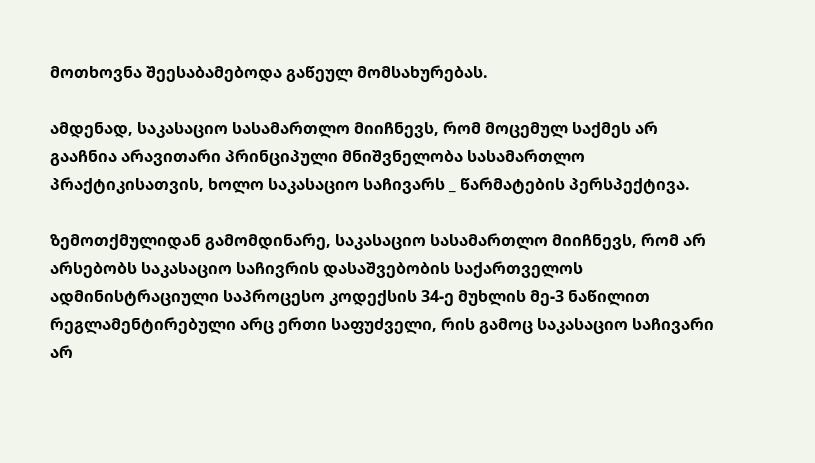მოთხოვნა შეესაბამებოდა გაწეულ მომსახურებას.

ამდენად, საკასაციო სასამართლო მიიჩნევს, რომ მოცემულ საქმეს არ გააჩნია არავითარი პრინციპული მნიშვნელობა სასამართლო პრაქტიკისათვის, ხოლო საკასაციო საჩივარს _ წარმატების პერსპექტივა.

ზემოთქმულიდან გამომდინარე, საკასაციო სასამართლო მიიჩნევს, რომ არ არსებობს საკასაციო საჩივრის დასაშვებობის საქართველოს ადმინისტრაციული საპროცესო კოდექსის 34-ე მუხლის მე-3 ნაწილით რეგლამენტირებული არც ერთი საფუძველი, რის გამოც საკასაციო საჩივარი არ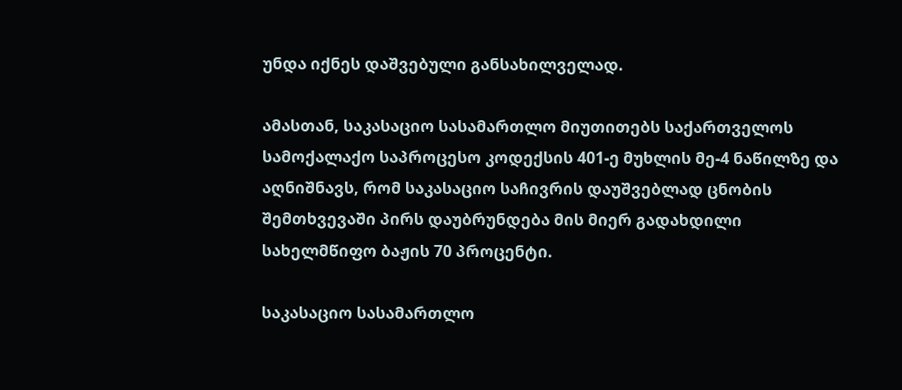უნდა იქნეს დაშვებული განსახილველად.

ამასთან, საკასაციო სასამართლო მიუთითებს საქართველოს სამოქალაქო საპროცესო კოდექსის 401-ე მუხლის მე-4 ნაწილზე და აღნიშნავს, რომ საკასაციო საჩივრის დაუშვებლად ცნობის შემთხვევაში პირს დაუბრუნდება მის მიერ გადახდილი სახელმწიფო ბაჟის 70 პროცენტი.

საკასაციო სასამართლო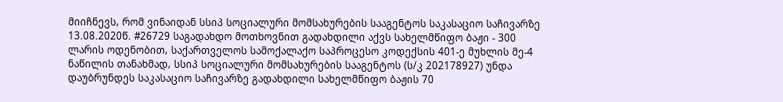მიიჩნევს, რომ ვინაიდან სსიპ სოციალური მომსახურების სააგენტოს საკასაციო საჩივარზე 13.08.2020წ. #26729 საგადახდო მოთხოვნით გადახდილი აქვს სახელმწიფო ბაჟი - 300 ლარის ოდენობით, საქართველოს სამოქალაქო საპროცესო კოდექსის 401-ე მუხლის მე-4 ნაწილის თანახმად, სსიპ სოციალური მომსახურების სააგენტოს (ს/კ 202178927) უნდა დაუბრუნდეს საკასაციო საჩივარზე გადახდილი სახელმწიფო ბაჟის 70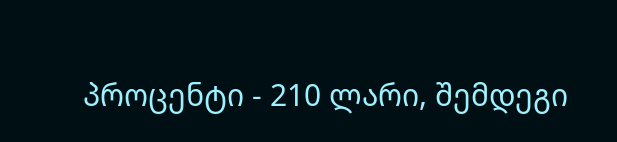პროცენტი - 210 ლარი, შემდეგი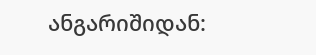ანგარიშიდან: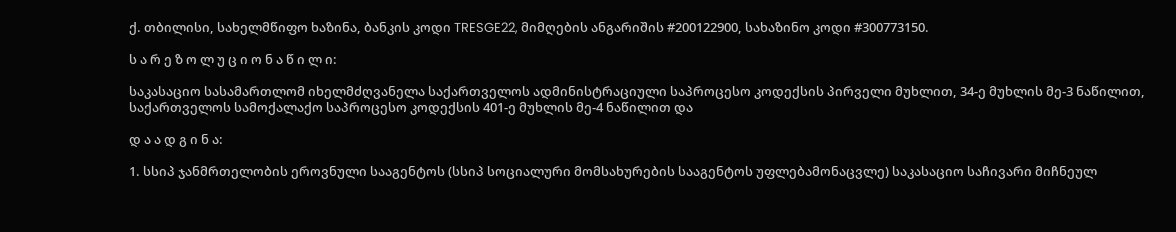ქ. თბილისი, სახელმწიფო ხაზინა, ბანკის კოდი TRESGE22, მიმღების ანგარიშის #200122900, სახაზინო კოდი #300773150.

ს ა რ ე ზ ო ლ უ ც ი ო ნ ა წ ი ლ ი:

საკასაციო სასამართლომ იხელმძღვანელა საქართველოს ადმინისტრაციული საპროცესო კოდექსის პირველი მუხლით, 34-ე მუხლის მე-3 ნაწილით, საქართველოს სამოქალაქო საპროცესო კოდექსის 401-ე მუხლის მე-4 ნაწილით და

დ ა ა დ გ ი ნ ა:

1. სსიპ ჯანმრთელობის ეროვნული სააგენტოს (სსიპ სოციალური მომსახურების სააგენტოს უფლებამონაცვლე) საკასაციო საჩივარი მიჩნეულ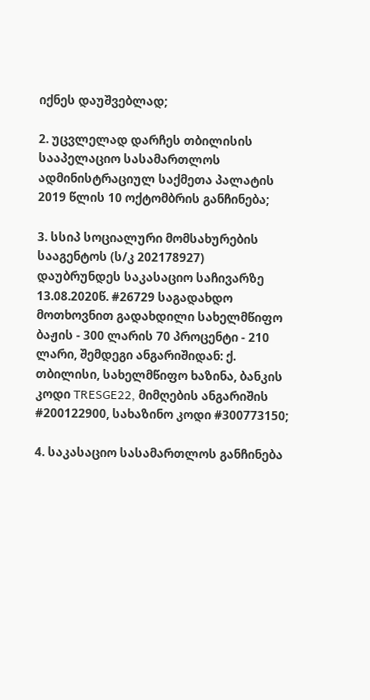იქნეს დაუშვებლად;

2. უცვლელად დარჩეს თბილისის სააპელაციო სასამართლოს ადმინისტრაციულ საქმეთა პალატის 2019 წლის 10 ოქტომბრის განჩინება;

3. სსიპ სოციალური მომსახურების სააგენტოს (ს/კ 202178927) დაუბრუნდეს საკასაციო საჩივარზე 13.08.2020წ. #26729 საგადახდო მოთხოვნით გადახდილი სახელმწიფო ბაჟის - 300 ლარის 70 პროცენტი - 210 ლარი, შემდეგი ანგარიშიდან: ქ. თბილისი, სახელმწიფო ხაზინა, ბანკის კოდი TRESGE22, მიმღების ანგარიშის #200122900, სახაზინო კოდი #300773150;

4. საკასაციო სასამართლოს განჩინება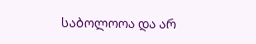საბოლოოა და არ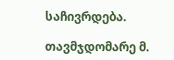საჩივრდება.

თავმჯდომარე მ.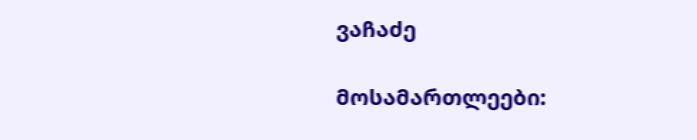ვაჩაძე

მოსამართლეები: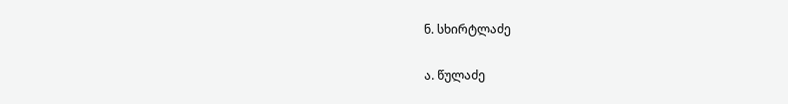ნ. სხირტლაძე

ა. წულაძე